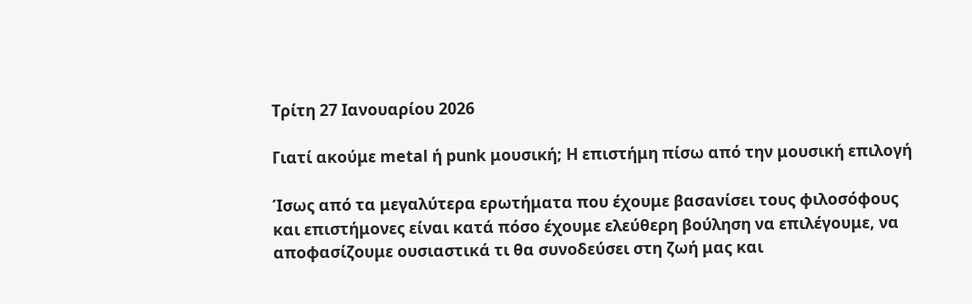Τρίτη 27 Ιανουαρίου 2026

Γιατί ακούμε metal ή punk μουσική; Η επιστήμη πίσω από την μουσική επιλογή

Ίσως από τα μεγαλύτερα ερωτήματα που έχουμε βασανίσει τους φιλοσόφους και επιστήμονες είναι κατά πόσο έχουμε ελεύθερη βούληση να επιλέγουμε, να αποφασίζουμε ουσιαστικά τι θα συνοδεύσει στη ζωή μας και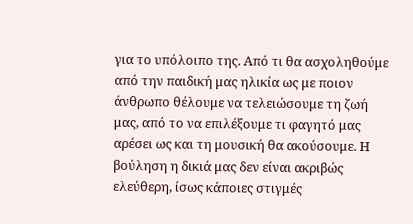για το υπόλοιπο της. Από τι θα ασχοληθούμε από την παιδική μας ηλικία ως με ποιον άνθρωπο θέλουμε να τελειώσουμε τη ζωή μας, από το να επιλέξουμε τι φαγητό μας αρέσει ως και τη μουσική θα ακούσουμε. Η βούληση η δικιά μας δεν είναι ακριβώς ελεύθερη, ίσως κάποιες στιγμές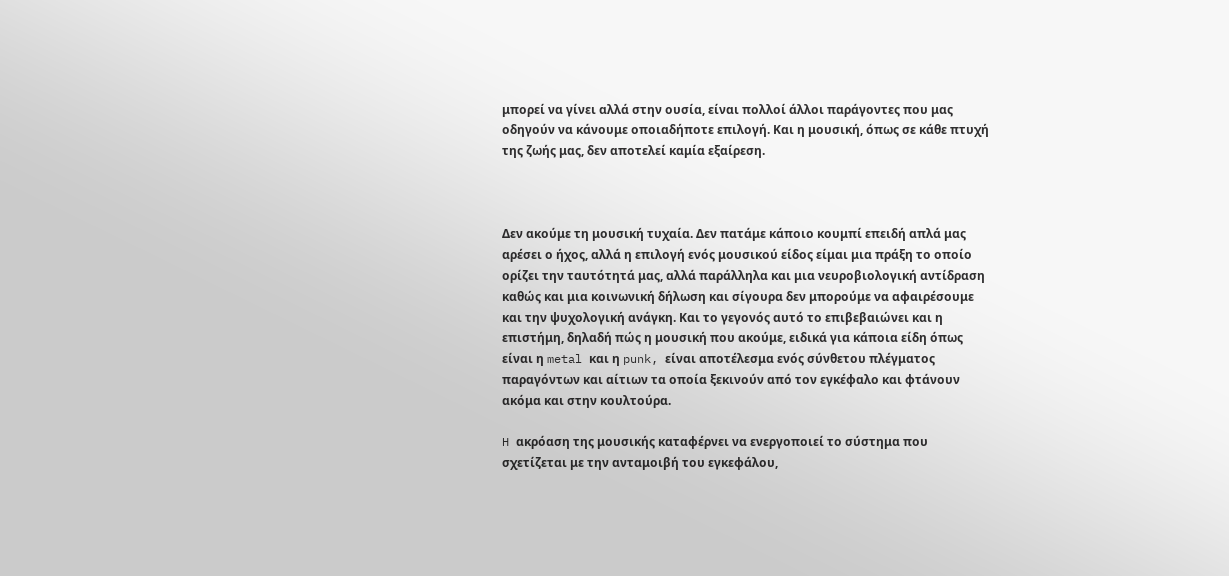μπορεί να γίνει αλλά στην ουσία, είναι πολλοί άλλοι παράγοντες που μας οδηγούν να κάνουμε οποιαδήποτε επιλογή. Και η μουσική, όπως σε κάθε πτυχή της ζωής μας, δεν αποτελεί καμία εξαίρεση.



Δεν ακούμε τη μουσική τυχαία. Δεν πατάμε κάποιο κουμπί επειδή απλά μας αρέσει ο ήχος, αλλά η επιλογή ενός μουσικού είδος είμαι μια πράξη το οποίο ορίζει την ταυτότητά μας, αλλά παράλληλα και μια νευροβιολογική αντίδραση καθώς και μια κοινωνική δήλωση και σίγουρα δεν μπορούμε να αφαιρέσουμε και την ψυχολογική ανάγκη. Και το γεγονός αυτό το επιβεβαιώνει και η επιστήμη, δηλαδή πώς η μουσική που ακούμε, ειδικά για κάποια είδη όπως είναι η metal και η punk, είναι αποτέλεσμα ενός σύνθετου πλέγματος παραγόντων και αίτιων τα οποία ξεκινούν από τον εγκέφαλο και φτάνουν ακόμα και στην κουλτούρα.

H ακρόαση της μουσικής καταφέρνει να ενεργοποιεί το σύστημα που σχετίζεται με την ανταμοιβή του εγκεφάλου,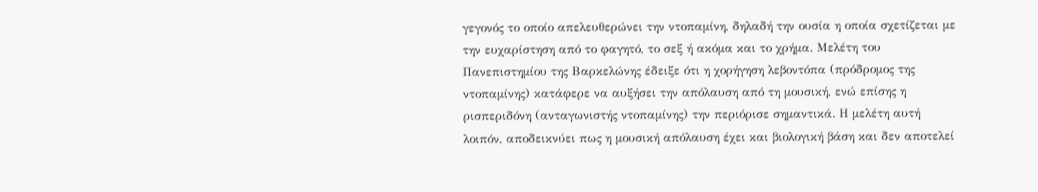γεγονός το οποίο απελευθερώνει την ντοπαμίνη, δηλαδή την ουσία η οποία σχετίζεται με την ευχαρίστηση από το φαγητό, το σεξ ή ακόμα και το χρήμα. Μελέτη του Πανεπιστημίου της Βαρκελώνης έδειξε ότι η χορήγηση λεβοντόπα (πρόδρομος της ντοπαμίνης) κατάφερε να αυξήσει την απόλαυση από τη μουσική, ενώ επίσης η ρισπεριδόνη (ανταγωνιστής ντοπαμίνης) την περιόρισε σημαντικά. Η μελέτη αυτή λοιπόν, αποδεικνύει πως η μουσική απόλαυση έχει και βιολογική βάση και δεν αποτελεί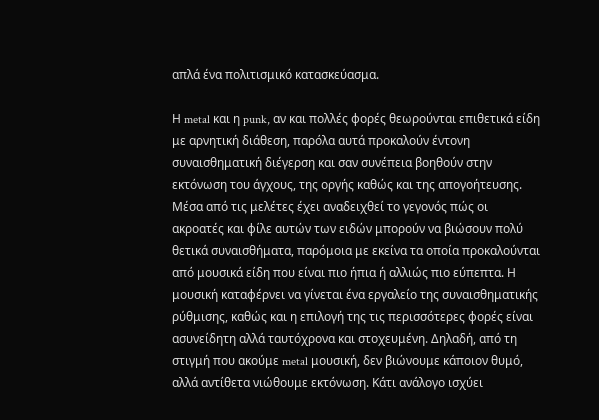απλά ένα πολιτισμικό κατασκεύασμα.

Η metal και η punk, αν και πολλές φορές θεωρούνται επιθετικά είδη με αρνητική διάθεση, παρόλα αυτά προκαλούν έντονη συναισθηματική διέγερση και σαν συνέπεια βοηθούν στην εκτόνωση του άγχους, της οργής καθώς και της απογοήτευσης. Μέσα από τις μελέτες έχει αναδειχθεί το γεγονός πώς οι ακροατές και φίλε αυτών των ειδών μπορούν να βιώσουν πολύ θετικά συναισθήματα, παρόμοια με εκείνα τα οποία προκαλούνται από μουσικά είδη που είναι πιο ήπια ή αλλιώς πιο εύπεπτα. Η μουσική καταφέρνει να γίνεται ένα εργαλείο της συναισθηματικής ρύθμισης, καθώς και η επιλογή της τις περισσότερες φορές είναι ασυνείδητη αλλά ταυτόχρονα και στοχευμένη. Δηλαδή, από τη στιγμή που ακούμε metal μουσική, δεν βιώνουμε κάποιον θυμό, αλλά αντίθετα νιώθουμε εκτόνωση. Κάτι ανάλογο ισχύει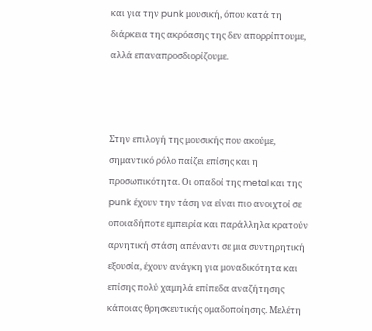και για την punk μουσική, όπου κατά τη διάρκεια της ακρόασης της δεν απορρίπτουμε, αλλά επαναπροσδιορίζουμε.



Στην επιλογή της μουσικής που ακούμε, σημαντικό ρόλο παίζει επίσης και η προσωπικότητα. Οι οπαδοί της metal και της punk έχουν την τάση να είναι πιο ανοιχτοί σε οποιαδήποτε εμπειρία και παράλληλα κρατούν αρνητική στάση απέναντι σε μια συντηρητική εξουσία, έχουν ανάγκη για μοναδικότητα και επίσης πολύ χαμηλά επίπεδα αναζήτησης κάποιας θρησκευτικής ομαδοποίησης. Μελέτη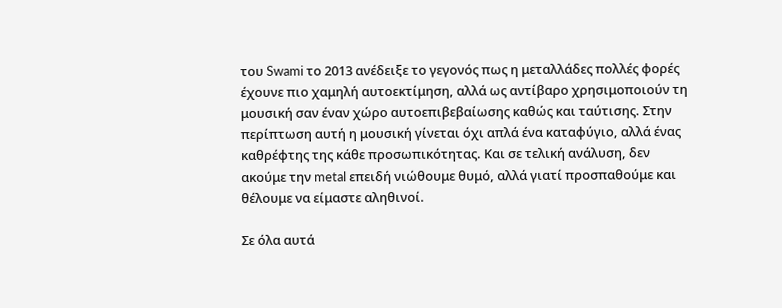του Swami το 2013 ανέδειξε το γεγονός πως η μεταλλάδες πολλές φορές έχουνε πιο χαμηλή αυτοεκτίμηση, αλλά ως αντίβαρο χρησιμοποιούν τη μουσική σαν έναν χώρο αυτοεπιβεβαίωσης καθώς και ταύτισης. Στην περίπτωση αυτή η μουσική γίνεται όχι απλά ένα καταφύγιο, αλλά ένας καθρέφτης της κάθε προσωπικότητας. Και σε τελική ανάλυση, δεν ακούμε την metal επειδή νιώθουμε θυμό, αλλά γιατί προσπαθούμε και θέλουμε να είμαστε αληθινοί.

Σε όλα αυτά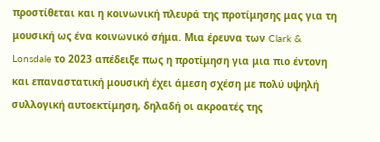προστίθεται και η κοινωνική πλευρά της προτίμησης μας για τη μουσική ως ένα κοινωνικό σήμα. Μια έρευνα των Clark & Lonsdale το 2023 απέδειξε πως η προτίμηση για μια πιο έντονη και επαναστατική μουσική έχει άμεση σχέση με πολύ υψηλή συλλογική αυτοεκτίμηση, δηλαδή οι ακροατές της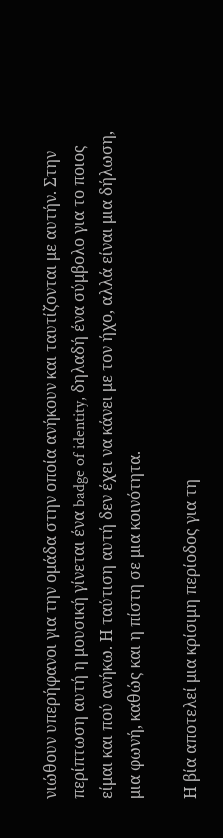νιώθουν υπερήφανοι για την ομάδα στην οποία ανήκουν και ταυτίζονται με αυτήν. Στην περίπτωση αυτή η μουσική γίνεται ένα badge of identity, δηλαδή ένα σύμβολο για το ποιος είμαι και πού ανήκω. Η ταύτιση αυτή δεν έχει να κάνει με τον ήχο, αλλά είναι μια δήλωση, μια φωνή, καθώς και η πίστη σε μια κοινότητα.

Η βία αποτελεί μια κρίσιμη περίοδος για τη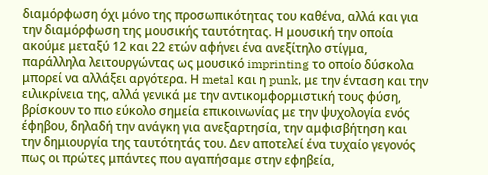διαμόρφωση όχι μόνο της προσωπικότητας του καθένα, αλλά και για την διαμόρφωση της μουσικής ταυτότητας. Η μουσική την οποία ακούμε μεταξύ 12 και 22 ετών αφήνει ένα ανεξίτηλο στίγμα, παράλληλα λειτουργώντας ως μουσικό imprinting το οποίο δύσκολα μπορεί να αλλάξει αργότερα. Η metal και η punk, με την ένταση και την ειλικρίνεια της, αλλά γενικά με την αντικομφορμιστική τους φύση, βρίσκουν το πιο εύκολο σημεία επικοινωνίας με την ψυχολογία ενός έφηβου, δηλαδή την ανάγκη για ανεξαρτησία, την αμφισβήτηση και την δημιουργία της ταυτότητάς του. Δεν αποτελεί ένα τυχαίο γεγονός πως οι πρώτες μπάντες που αγαπήσαμε στην εφηβεία,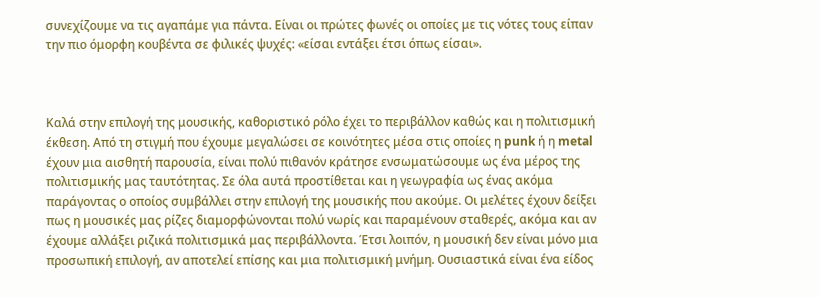συνεχίζουμε να τις αγαπάμε για πάντα. Είναι οι πρώτες φωνές οι οποίες με τις νότες τους είπαν την πιο όμορφη κουβέντα σε φιλικές ψυχές: «είσαι εντάξει έτσι όπως είσαι».



Καλά στην επιλογή της μουσικής, καθοριστικό ρόλο έχει το περιβάλλον καθώς και η πολιτισμική έκθεση. Από τη στιγμή που έχουμε μεγαλώσει σε κοινότητες μέσα στις οποίες η punk ή η metal έχουν μια αισθητή παρουσία, είναι πολύ πιθανόν κράτησε ενσωματώσουμε ως ένα μέρος της πολιτισμικής μας ταυτότητας. Σε όλα αυτά προστίθεται και η γεωγραφία ως ένας ακόμα παράγοντας ο οποίος συμβάλλει στην επιλογή της μουσικής που ακούμε. Οι μελέτες έχουν δείξει πως η μουσικές μας ρίζες διαμορφώνονται πολύ νωρίς και παραμένουν σταθερές, ακόμα και αν έχουμε αλλάξει ριζικά πολιτισμικά μας περιβάλλοντα. Έτσι λοιπόν, η μουσική δεν είναι μόνο μια προσωπική επιλογή, αν αποτελεί επίσης και μια πολιτισμική μνήμη. Ουσιαστικά είναι ένα είδος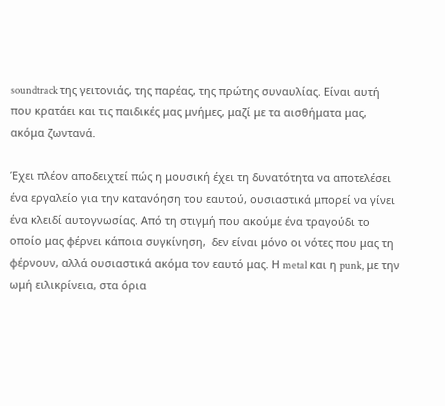soundtrack της γειτονιάς, της παρέας, της πρώτης συναυλίας. Είναι αυτή που κρατάει και τις παιδικές μας μνήμες, μαζί με τα αισθήματα μας, ακόμα ζωντανά.

Έχει πλέον αποδειχτεί πώς η μουσική έχει τη δυνατότητα να αποτελέσει ένα εργαλείο για την κατανόηση του εαυτού, ουσιαστικά μπορεί να γίνει ένα κλειδί αυτογνωσίας. Από τη στιγμή που ακούμε ένα τραγούδι το οποίο μας φέρνει κάποια συγκίνηση,  δεν είναι μόνο οι νότες που μας τη φέρνουν, αλλά ουσιαστικά ακόμα τον εαυτό μας. Η metal και η punk, με την ωμή ειλικρίνεια, στα όρια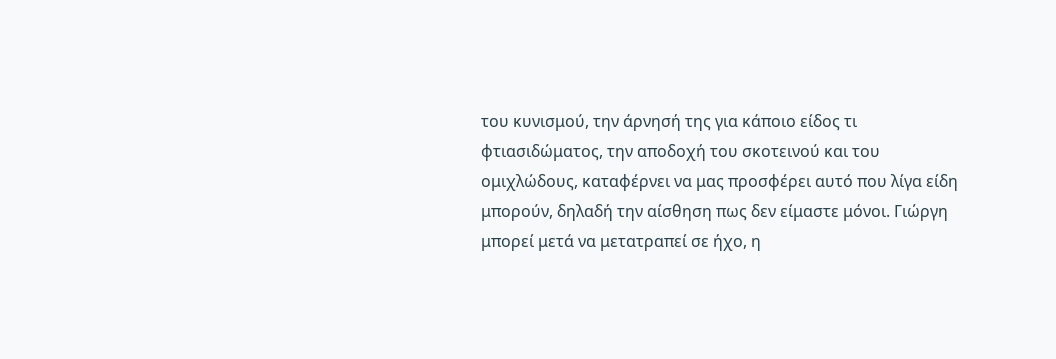του κυνισμού, την άρνησή της για κάποιο είδος τι φτιασιδώματος, την αποδοχή του σκοτεινού και του ομιχλώδους, καταφέρνει να μας προσφέρει αυτό που λίγα είδη μπορούν, δηλαδή την αίσθηση πως δεν είμαστε μόνοι. Γιώργη μπορεί μετά να μετατραπεί σε ήχο, η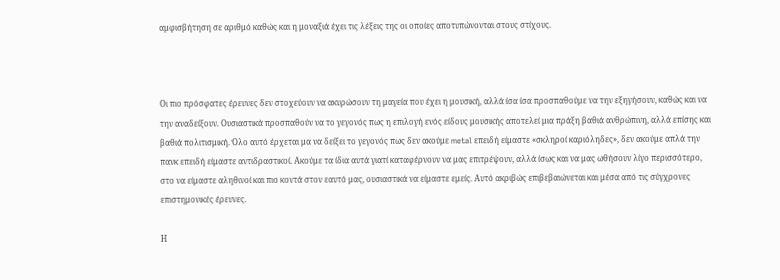αμφισβήτηση σε αριθμό καθώς και η μοναξιά έχει τις λέξεις της οι οποίες αποτυπώνονται στους στίχους.



Οι πιο πρόσφατες έρευνες δεν στοχεύουν να ακυρώσουν τη μαγεία που έχει η μουσική, αλλά ίσα ίσα προσπαθούμε να την εξηγήσουν, καθώς και να την αναδείξουν. Ουσιαστικά προσπαθούν να το γεγονός πως η επιλογή ενός είδους μουσικής αποτελεί μια πράξη βαθιά ανθρώπινη, αλλά επίσης και βαθιά πολιτισμική. Όλο αυτό έρχεται μα να δείξει το γεγονός πως δεν ακούμε metal επειδή είμαστε «σκληροί καριόληδες», δεν ακούμε απλά την πανκ επειδή είμαστε αντιδραστικοί. Ακούμε τα ίδια αυτά γιατί καταφέρνουν να μας επιτρέψουν, αλλά ίσως και να μας ωθήσουν λίγο περισσότερο, στο να είμαστε αληθινοί και πιο κοντά στον εαυτό μας, ουσιαστικά να είμαστε εμείς. Αυτό ακριβώς επιβεβαιώνεται και μέσα από τις σύγχρονες επιστημονικές έρευνες.

Η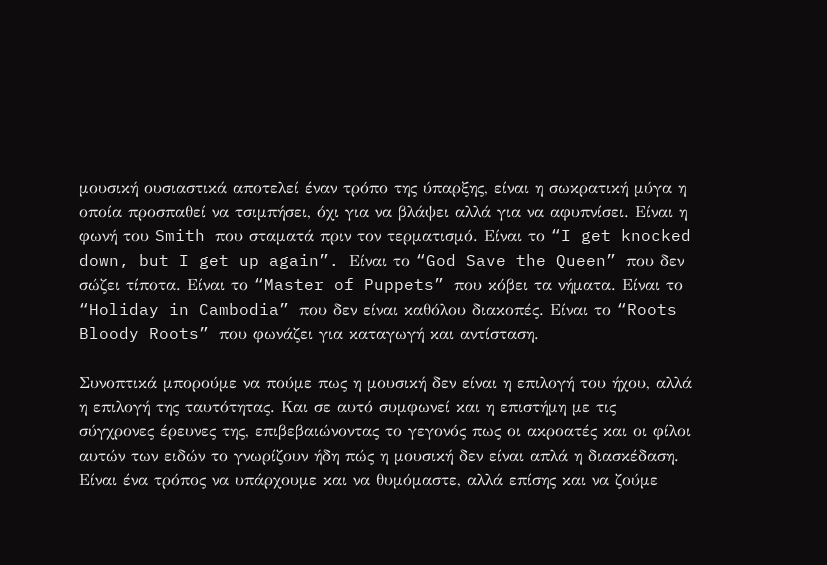μουσική ουσιαστικά αποτελεί έναν τρόπο της ύπαρξης, είναι η σωκρατική μύγα η οποία προσπαθεί να τσιμπήσει, όχι για να βλάψει αλλά για να αφυπνίσει. Είναι η φωνή του Smith που σταματά πριν τον τερματισμό. Είναι το “I get knocked down, but I get up again”. Είναι το “God Save the Queen” που δεν σώζει τίποτα. Είναι το “Master of Puppets” που κόβει τα νήματα. Είναι το “Holiday in Cambodia” που δεν είναι καθόλου διακοπές. Είναι το “Roots Bloody Roots” που φωνάζει για καταγωγή και αντίσταση.

Συνοπτικά μπορούμε να πούμε πως η μουσική δεν είναι η επιλογή του ήχου, αλλά η επιλογή της ταυτότητας. Και σε αυτό συμφωνεί και η επιστήμη με τις σύγχρονες έρευνες της, επιβεβαιώνοντας το γεγονός πως οι ακροατές και οι φίλοι αυτών των ειδών το γνωρίζουν ήδη πώς η μουσική δεν είναι απλά η διασκέδαση. Είναι ένα τρόπος να υπάρχουμε και να θυμόμαστε, αλλά επίσης και να ζούμε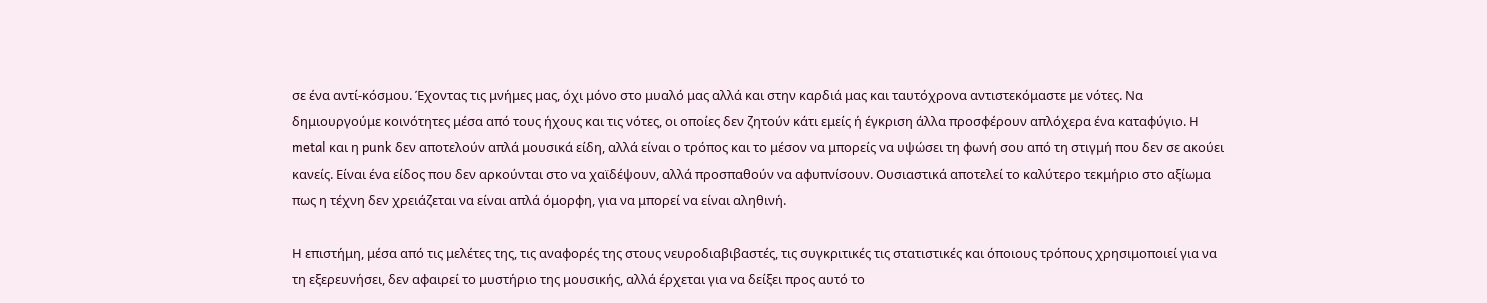σε ένα αντί-κόσμου. Έχοντας τις μνήμες μας, όχι μόνο στο μυαλό μας αλλά και στην καρδιά μας και ταυτόχρονα αντιστεκόμαστε με νότες. Να δημιουργούμε κοινότητες μέσα από τους ήχους και τις νότες, οι οποίες δεν ζητούν κάτι εμείς ή έγκριση άλλα προσφέρουν απλόχερα ένα καταφύγιο. Η metal και η punk δεν αποτελούν απλά μουσικά είδη, αλλά είναι ο τρόπος και το μέσον να μπορείς να υψώσει τη φωνή σου από τη στιγμή που δεν σε ακούει κανείς. Είναι ένα είδος που δεν αρκούνται στο να χαϊδέψουν, αλλά προσπαθούν να αφυπνίσουν. Ουσιαστικά αποτελεί το καλύτερο τεκμήριο στο αξίωμα πως η τέχνη δεν χρειάζεται να είναι απλά όμορφη, για να μπορεί να είναι αληθινή.

Η επιστήμη, μέσα από τις μελέτες της, τις αναφορές της στους νευροδιαβιβαστές, τις συγκριτικές τις στατιστικές και όποιους τρόπους χρησιμοποιεί για να τη εξερευνήσει, δεν αφαιρεί το μυστήριο της μουσικής, αλλά έρχεται για να δείξει προς αυτό το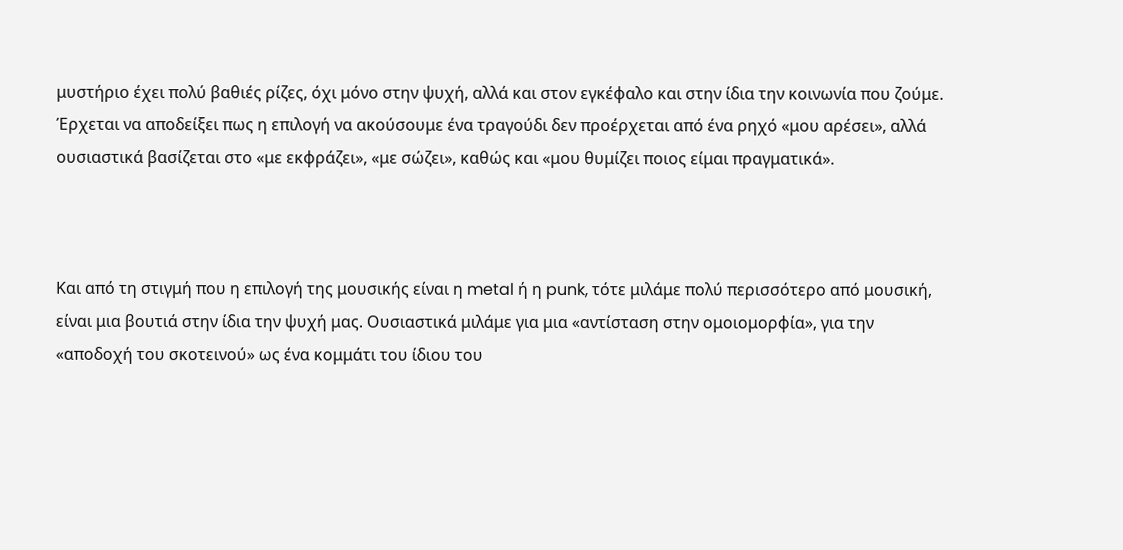μυστήριο έχει πολύ βαθιές ρίζες, όχι μόνο στην ψυχή, αλλά και στον εγκέφαλο και στην ίδια την κοινωνία που ζούμε. Έρχεται να αποδείξει πως η επιλογή να ακούσουμε ένα τραγούδι δεν προέρχεται από ένα ρηχό «μου αρέσει», αλλά ουσιαστικά βασίζεται στο «με εκφράζει», «με σώζει», καθώς και «μου θυμίζει ποιος είμαι πραγματικά».



Και από τη στιγμή που η επιλογή της μουσικής είναι η metal ή η punk, τότε μιλάμε πολύ περισσότερο από μουσική, είναι μια βουτιά στην ίδια την ψυχή μας. Ουσιαστικά μιλάμε για μια «αντίσταση στην ομοιομορφία», για την «αποδοχή του σκοτεινού» ως ένα κομμάτι του ίδιου του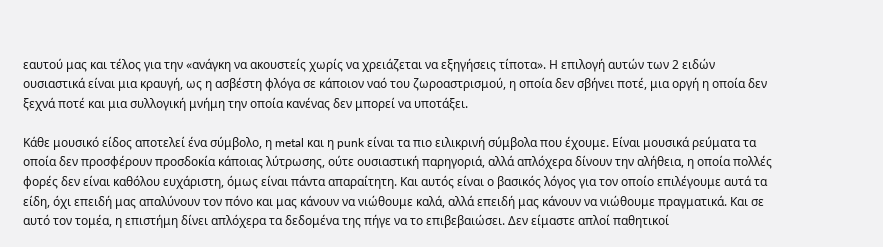εαυτού μας και τέλος για την «ανάγκη να ακουστείς χωρίς να χρειάζεται να εξηγήσεις τίποτα». Η επιλογή αυτών των 2 ειδών ουσιαστικά είναι μια κραυγή, ως η ασβέστη φλόγα σε κάποιον ναό του ζωροαστρισμού, η οποία δεν σβήνει ποτέ, μια οργή η οποία δεν ξεχνά ποτέ και μια συλλογική μνήμη την οποία κανένας δεν μπορεί να υποτάξει.

Κάθε μουσικό είδος αποτελεί ένα σύμβολο, η metal και η punk είναι τα πιο ειλικρινή σύμβολα που έχουμε. Είναι μουσικά ρεύματα τα οποία δεν προσφέρουν προσδοκία κάποιας λύτρωσης, ούτε ουσιαστική παρηγοριά, αλλά απλόχερα δίνουν την αλήθεια, η οποία πολλές φορές δεν είναι καθόλου ευχάριστη, όμως είναι πάντα απαραίτητη. Και αυτός είναι ο βασικός λόγος για τον οποίο επιλέγουμε αυτά τα είδη, όχι επειδή μας απαλύνουν τον πόνο και μας κάνουν να νιώθουμε καλά, αλλά επειδή μας κάνουν να νιώθουμε πραγματικά. Και σε αυτό τον τομέα, η επιστήμη δίνει απλόχερα τα δεδομένα της πήγε να το επιβεβαιώσει. Δεν είμαστε απλοί παθητικοί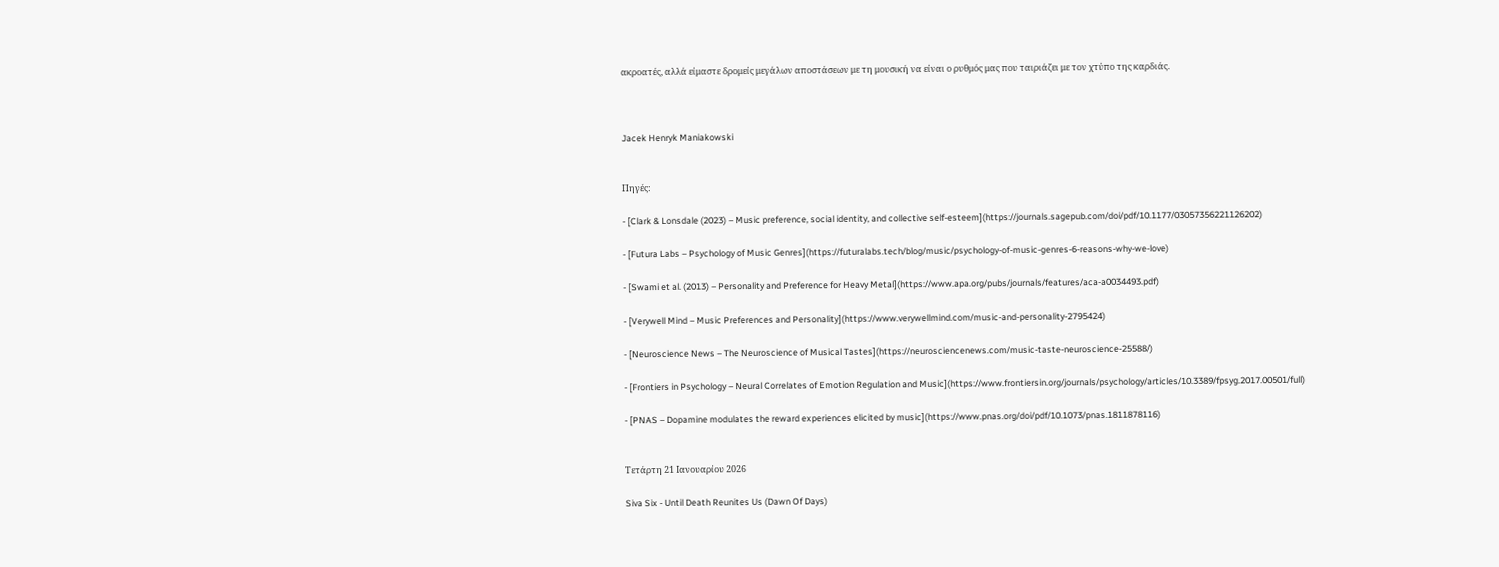ακροατές, αλλά είμαστε δρομείς μεγάλων αποστάσεων με τη μουσική να είναι ο ρυθμός μας που ταιριάζει με τον χτύπο της καρδιάς.



Jacek Henryk Maniakowski


Πηγές:

- [Clark & Lonsdale (2023) – Music preference, social identity, and collective self-esteem](https://journals.sagepub.com/doi/pdf/10.1177/03057356221126202)

- [Futura Labs – Psychology of Music Genres](https://futuralabs.tech/blog/music/psychology-of-music-genres-6-reasons-why-we-love)

- [Swami et al. (2013) – Personality and Preference for Heavy Metal](https://www.apa.org/pubs/journals/features/aca-a0034493.pdf)

- [Verywell Mind – Music Preferences and Personality](https://www.verywellmind.com/music-and-personality-2795424)

- [Neuroscience News – The Neuroscience of Musical Tastes](https://neurosciencenews.com/music-taste-neuroscience-25588/)

- [Frontiers in Psychology – Neural Correlates of Emotion Regulation and Music](https://www.frontiersin.org/journals/psychology/articles/10.3389/fpsyg.2017.00501/full)

- [PNAS – Dopamine modulates the reward experiences elicited by music](https://www.pnas.org/doi/pdf/10.1073/pnas.1811878116)


Τετάρτη 21 Ιανουαρίου 2026

Siva Six - Until Death Reunites Us (Dawn Of Days)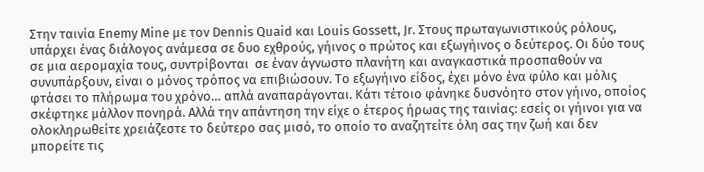Στην ταινία Enemy Mine με τον Dennis Quaid και Louis Gossett, Jr. Στους πρωταγωνιστικούς ρόλους, υπάρχει ένας διάλογος ανάμεσα σε δυο εχθρούς, γήινος ο πρώτος και εξωγήινος ο δεύτερος. Οι δύο τους σε μια αερομαχία τους, συντρίβονται  σε έναν άγνωστο πλανήτη και αναγκαστικά προσπαθούν να συνυπάρξουν, είναι ο μόνος τρόπος να επιβιώσουν. Το εξωγήινο είδος, έχει μόνο ένα φύλο και μόλις φτάσει το πλήρωμα του χρόνο… απλά αναπαράγονται. Κάτι τέτοιο φάνηκε δυσνόητο στον γήινο, οποίος σκέφτηκε μάλλον πονηρά. Αλλά την απάντηση την είχε ο έτερος ήρωας της ταινίας: εσείς οι γήινοι για να ολοκληρωθείτε χρειάζεστε το δεύτερο σας μισό, το οποίο το αναζητείτε όλη σας την ζωή και δεν μπορείτε τις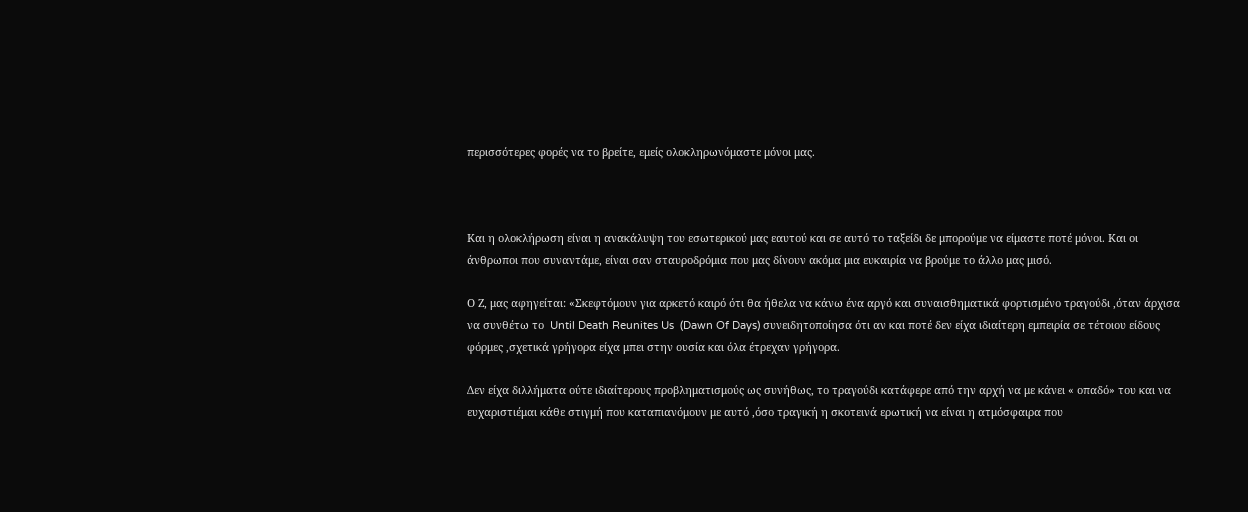περισσότερες φορές να το βρείτε, εμείς ολοκληρωνόμαστε μόνοι μας.



Και η ολοκλήρωση είναι η ανακάλυψη του εσωτερικού μας εαυτού και σε αυτό το ταξείδι δε μπορούμε να είμαστε ποτέ μόνοι. Και οι άνθρωποι που συναντάμε, είναι σαν σταυροδρόμια που μας δίνουν ακόμα μια ευκαιρία να βρούμε το άλλο μας μισό.

Ο Ζ, μας αφηγείται: «Σκεφτόμουν για αρκετό καιρό ότι θα ήθελα να κάνω ένα αργό και συναισθηματικά φορτισμένο τραγούδι ,όταν άρχισα να συνθέτω το  Until Death Reunites Us  (Dawn Of Days) συνειδητοποίησα ότι αν και ποτέ δεν είχα ιδιαίτερη εμπειρία σε τέτοιου είδους φόρμες ,σχετικά γρήγορα είχα μπει στην ουσία και όλα έτρεχαν γρήγορα.

Δεν είχα διλλήματα ούτε ιδιαίτερους προβληματισμούς ως συνήθως, το τραγούδι κατάφερε από την αρχή να με κάνει « οπαδό» του και να ευχαριστιέμαι κάθε στιγμή που καταπιανόμουν με αυτό ,όσο τραγική η σκοτεινά ερωτική να είναι η ατμόσφαιρα που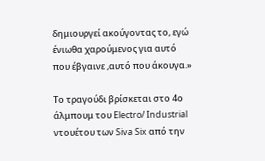δημιουργεί ακούγοντας το, εγώ ένιωθα χαρούμενος για αυτό που έβγαινε ,αυτό που άκουγα.»

Το τραγούδι βρίσκεται στο 4ο άλμπουμ του Electro/ Industrial ντουέτου των Siva Six από την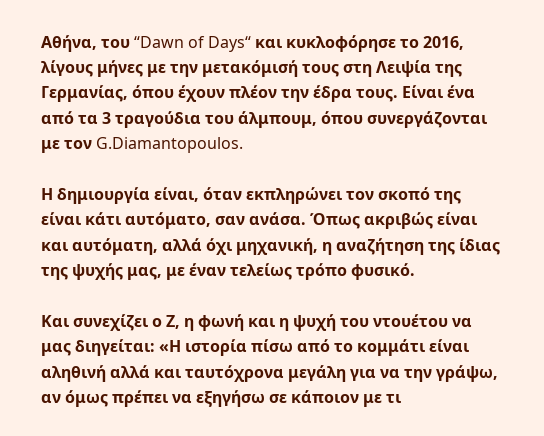Αθήνα, του “Dawn of Days“ και κυκλοφόρησε το 2016, λίγους μήνες με την μετακόμισή τους στη Λειψία της Γερμανίας, όπου έχουν πλέον την έδρα τους. Είναι ένα από τα 3 τραγούδια του άλμπουμ, όπου συνεργάζονται με τον G.Diamantopoulos.

Η δημιουργία είναι, όταν εκπληρώνει τον σκοπό της είναι κάτι αυτόματο, σαν ανάσα. Όπως ακριβώς είναι και αυτόματη, αλλά όχι μηχανική, η αναζήτηση της ίδιας της ψυχής μας, με έναν τελείως τρόπο φυσικό.

Και συνεχίζει ο Ζ, η φωνή και η ψυχή του ντουέτου να μας διηγείται: «Η ιστορία πίσω από το κομμάτι είναι αληθινή αλλά και ταυτόχρονα μεγάλη για να την γράψω, αν όμως πρέπει να εξηγήσω σε κάποιον με τι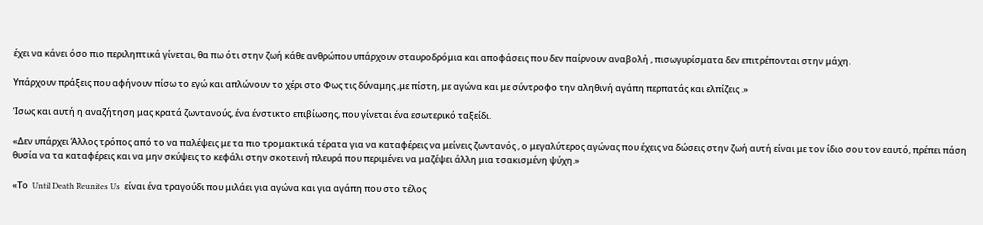έχει να κάνει όσο πιο περιληπτικά γίνεται, θα πω ότι στην ζωή κάθε ανθρώπου υπάρχουν σταυροδρόμια και αποφάσεις που δεν παίρνουν αναβολή , πισωγυρίσματα δεν επιτρέπονται στην μάχη.

Υπάρχουν πράξεις που αφήνουν πίσω το εγώ και απλώνουν το χέρι στο Φως τις δύναμης ,με πίστη, με αγώνα και με σύντροφο την αληθινή αγάπη περπατάς και ελπίζεις .»

Ίσως και αυτή η αναζήτηση μας κρατά ζωντανούς, ένα ένστικτο επιβίωσης, που γίνεται ένα εσωτερικό ταξείδι.

«Δεν υπάρχει Άλλος τρόπος από το να παλέψεις με τα πιο τρομακτικά τέρατα για να καταφέρεις να μείνεις ζωντανός , ο μεγαλύτερος αγώνας που έχεις να δώσεις στην ζωή αυτή είναι με τον ίδιο σου τον εαυτό, πρέπει πάση θυσία να τα καταφέρεις και να μην σκύψεις το κεφάλι στην σκοτεινή πλευρά που περιμένει να μαζέψει άλλη μια τσακισμένη ψύχη.»

«Το  Until Death Reunites Us  είναι ένα τραγούδι που μιλάει για αγώνα και για αγάπη που στο τέλος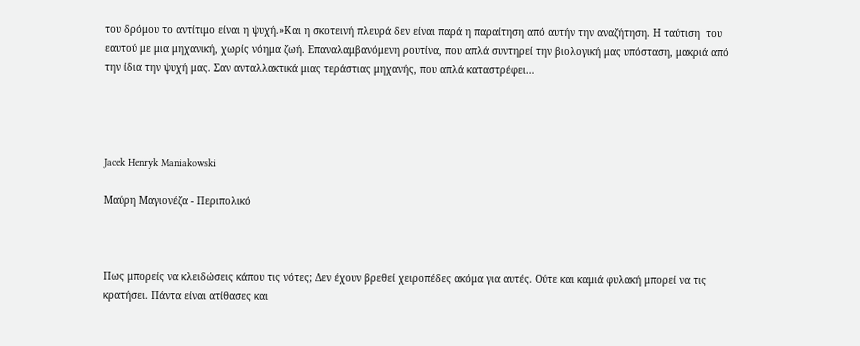του δρόμου το αντίτιμο είναι η ψυχή.»Και η σκοτεινή πλευρά δεν είναι παρά η παραίτηση από αυτήν την αναζήτηση. Η ταύτιση  του εαυτού με μια μηχανική, χωρίς νόημα ζωή. Επαναλαμβανόμενη ρουτίνα, που απλά συντηρεί την βιολογική μας υπόσταση, μακριά από την ίδια την ψυχή μας. Σαν ανταλλακτικά μιας τεράστιας μηχανής, που απλά καταστρέφει…




Jacek Henryk Maniakowski

Μαύρη Μαγιονέζα - Περιπολικό



Πως μπορείς να κλειδώσεις κάπου τις νότες; Δεν έχουν βρεθεί χειροπέδες ακόμα για αυτές. Ούτε και καμιά φυλακή μπορεί να τις κρατήσει. Πάντα είναι ατίθασες και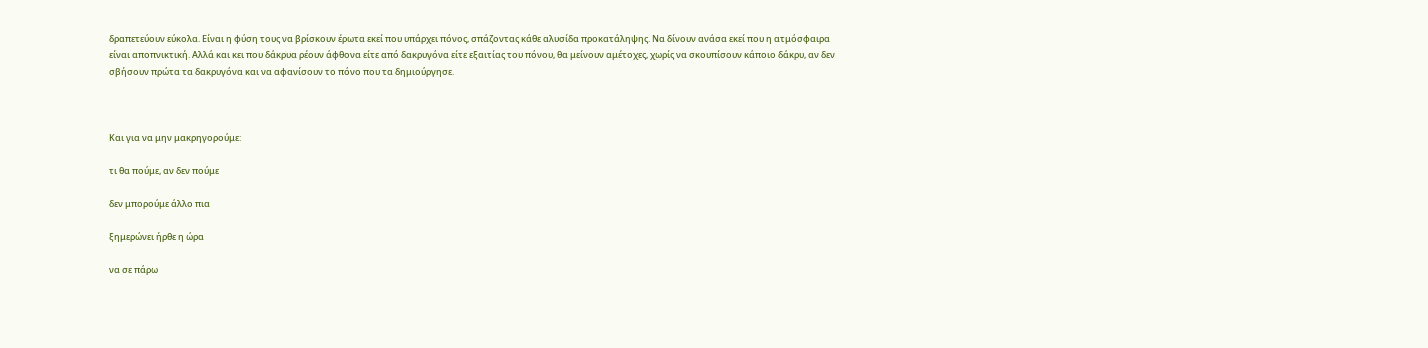δραπετεύουν εύκολα. Είναι η φύση τους να βρίσκουν έρωτα εκεί που υπάρχει πόνος, σπάζοντας κάθε αλυσίδα προκατάληψης. Να δίνουν ανάσα εκεί που η ατμόσφαιρα είναι αποπνικτική. Αλλά και κει που δάκρυα ρέουν άφθονα είτε από δακρυγόνα είτε εξαιτίας του πόνου, θα μείνουν αμέτοχες, χωρίς να σκουπίσουν κάποιο δάκρυ, αν δεν σβήσουν πρώτα τα δακρυγόνα και να αφανίσουν το πόνο που τα δημιούργησε.



Και για να μην μακρηγορούμε:

τι θα πούμε, αν δεν πούμε

δεν μπορούμε άλλο πια

ξημερώνει ήρθε η ώρα

να σε πάρω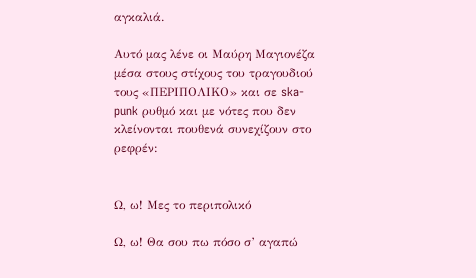αγκαλιά.

Αυτό μας λένε οι Μαύρη Μαγιονέζα μέσα στους στίχους του τραγουδιού τους «ΠΕΡΙΠΟΛΙΚΟ» και σε ska-punk ρυθμό και με νότες που δεν κλείνονται πουθενά συνεχίζουν στο ρεφρέν:


Ω, ω! Μες το περιπολικό

Ω, ω! Θα σου πω πόσο σ’ αγαπώ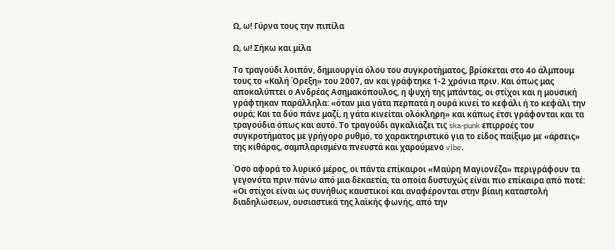Ω, ω! Γύρνα τους την πιπίλα

Ω, ω! Σήκω και μίλα

Το τραγούδι λοιπόν, δημιουργία όλου του συγκροτήματος, βρίσκεται στο 4ο άλμπουμ τους το «Καλή Όρεξη» του 2007, αν και γράφτηκε 1-2 χρόνια πριν. Και όπως μας αποκαλύπτει ο Ανδρέας Ασημακόπουλος, η ψυχή της μπάντας, οι στίχοι και η μουσική γράφτηκαν παράλληλα: «όταν μια γάτα περπατά η ουρά κινεί το κεφάλι ή το κεφάλι την ουρά; Και τα δύο πάνε μαζί, η γάτα κινείται ολόκληρη» και κάπως έτσι γράφονται και τα τραγούδια όπως και αυτό. Το τραγούδι αγκαλιάζει τις ska-punk επιρροές του συγκροτήματος με γρήγορο ρυθμό, το χαρακτηριστικό για το είδος παίξιμο με «άρσεις» της κιθάρας, σαμπλαρισμένα πνευστά και χαρούμενο vibe.

Όσο αφορά το λυρικό μέρος, οι πάντα επίκαιροι «Μαύρη Μαγιονέζα» περιγράφουν τα γεγονότα πριν πάνω από μια δεκαετία, τα οποία δυστυχώς είναι πιο επίκαιρα από ποτέ: «Οι στίχοι είναι ως συνήθως καυστικοί και αναφέρονται στην βίαιη καταστολή διαδηλώσεων, ουσιαστικά της λαϊκής φωνής, από την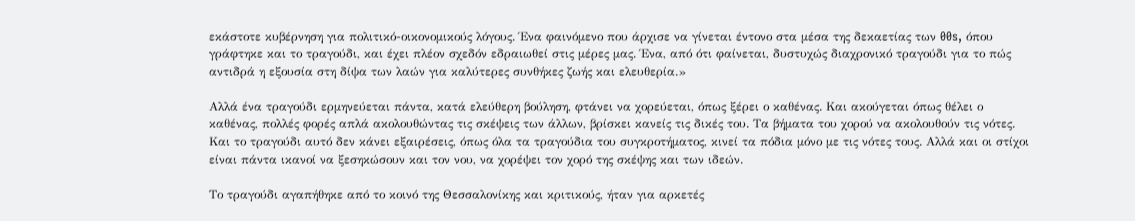εκάστοτε κυβέρνηση για πολιτικό-οικονομικούς λόγους. Ένα φαινόμενο που άρχισε να γίνεται έντονο στα μέσα της δεκαετίας των 00s, όπου γράφτηκε και το τραγούδι, και έχει πλέον σχεδόν εδραιωθεί στις μέρες μας. Ένα, από ότι φαίνεται, δυστυχώς διαχρονικό τραγούδι για το πώς αντιδρά η εξουσία στη δίψα των λαών για καλύτερες συνθήκες ζωής και ελευθερία.»

Αλλά ένα τραγούδι ερμηνεύεται πάντα, κατά ελεύθερη βούληση, φτάνει να χορεύεται, όπως ξέρει ο καθένας. Και ακούγεται όπως θέλει ο καθένας, πολλές φορές απλά ακολουθώντας τις σκέψεις των άλλων, βρίσκει κανείς τις δικές του. Τα βήματα του χορού να ακολουθούν τις νότες. Και το τραγούδι αυτό δεν κάνει εξαιρέσεις, όπως όλα τα τραγούδια του συγκροτήματος, κινεί τα πόδια μόνο με τις νότες τους. Αλλά και οι στίχοι είναι πάντα ικανοί να ξεσηκώσουν και τον νου, να χορέψει τον χορό της σκέψης και των ιδεών.

Το τραγούδι αγαπήθηκε από το κοινό της Θεσσαλονίκης και κριτικούς, ήταν για αρκετές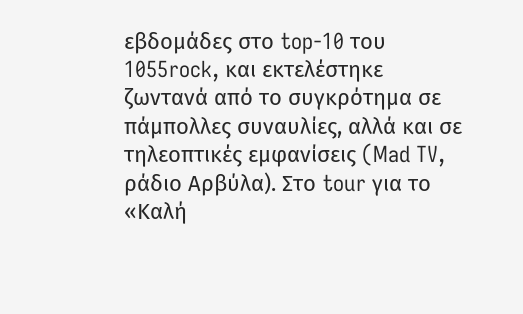εβδομάδες στο top-10 του 1055rock, και εκτελέστηκε ζωντανά από το συγκρότημα σε πάμπολλες συναυλίες, αλλά και σε τηλεοπτικές εμφανίσεις (Mad TV, ράδιο Αρβύλα). Στο tour για το «Καλή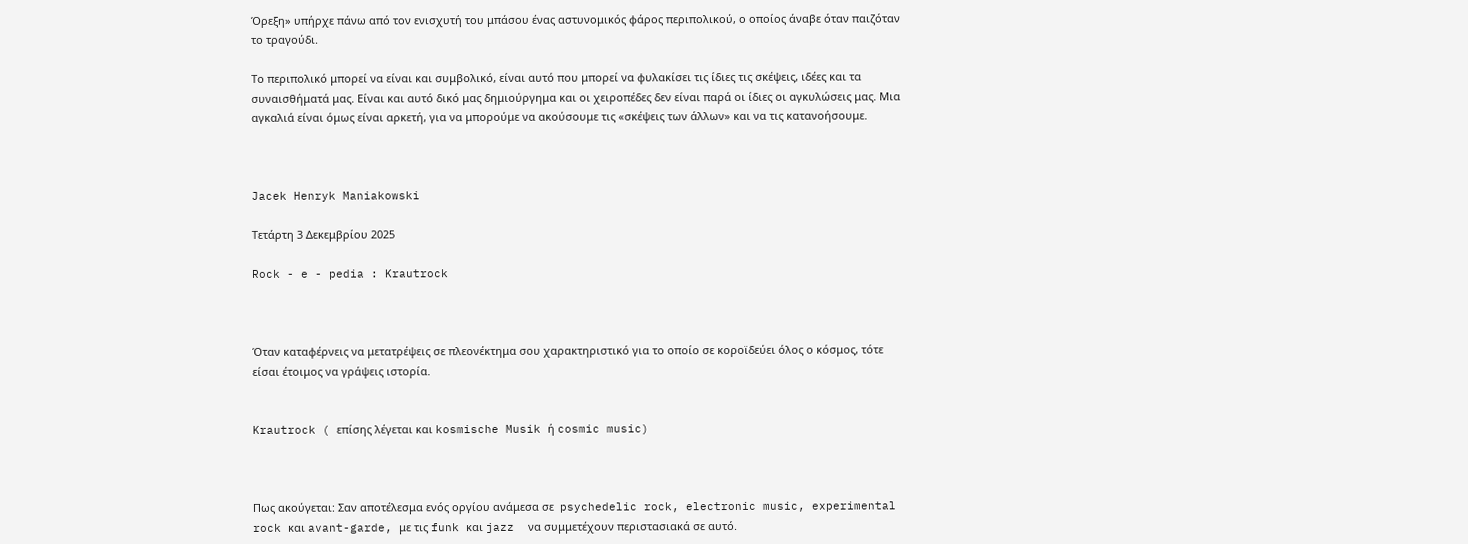Όρεξη» υπήρχε πάνω από τον ενισχυτή του μπάσου ένας αστυνομικός φάρος περιπολικού, ο οποίος άναβε όταν παιζόταν το τραγούδι.

Το περιπολικό μπορεί να είναι και συμβολικό, είναι αυτό που μπορεί να φυλακίσει τις ίδιες τις σκέψεις, ιδέες και τα συναισθήματά μας. Είναι και αυτό δικό μας δημιούργημα και οι χειροπέδες δεν είναι παρά οι ίδιες οι αγκυλώσεις μας. Μια αγκαλιά είναι όμως είναι αρκετή, για να μπορούμε να ακούσουμε τις «σκέψεις των άλλων» και να τις κατανοήσουμε.



Jacek Henryk Maniakowski

Τετάρτη 3 Δεκεμβρίου 2025

Rock - e - pedia : Krautrock



Όταν καταφέρνεις να μετατρέψεις σε πλεονέκτημα σου χαρακτηριστικό για το οποίο σε κοροϊδεύει όλος ο κόσμος, τότε είσαι έτοιμος να γράψεις ιστορία.


Krautrock ( επίσης λέγεται και kosmische Musik ή cosmic music)



Πως ακούγεται: Σαν αποτέλεσμα ενός οργίου ανάμεσα σε  psychedelic rock, electronic music, experimental rock και avant-garde, με τις funk και jazz  να συμμετέχουν περιστασιακά σε αυτό.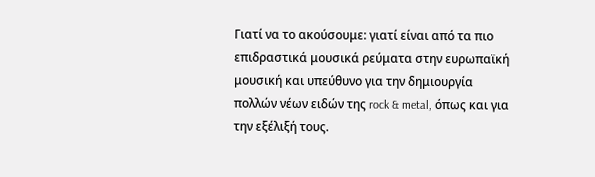Γιατί να το ακούσουμε: γιατί είναι από τα πιο επιδραστικά μουσικά ρεύματα στην ευρωπαϊκή μουσική και υπεύθυνο για την δημιουργία πολλών νέων ειδών της rock & metal, όπως και για την εξέλιξή τους.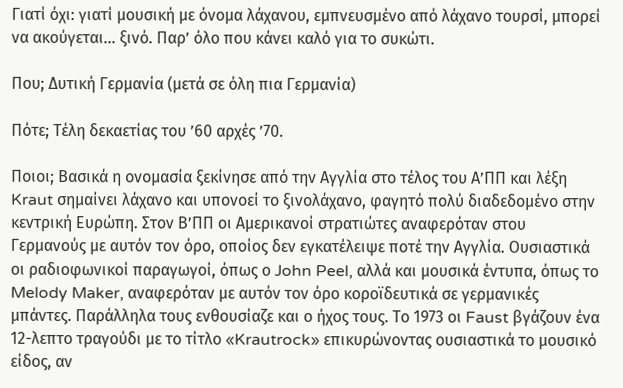Γιατί όχι: γιατί μουσική με όνομα λάχανου, εμπνευσμένο από λάχανο τουρσί, μπορεί να ακούγεται… ξινό. Παρ’ όλο που κάνει καλό για το συκώτι.

Που; Δυτική Γερμανία (μετά σε όλη πια Γερμανία)

Πότε; Τέλη δεκαετίας του ’60 αρχές ’70.

Ποιοι; Βασικά η ονομασία ξεκίνησε από την Αγγλία στο τέλος του Α’ΠΠ και λέξη Kraut σημαίνει λάχανο και υπονοεί το ξινολάχανο, φαγητό πολύ διαδεδομένο στην κεντρική Ευρώπη. Στον Β’ΠΠ οι Αμερικανοί στρατιώτες αναφερόταν στου Γερμανούς με αυτόν τον όρο, οποίος δεν εγκατέλειψε ποτέ την Αγγλία. Ουσιαστικά οι ραδιοφωνικοί παραγωγοί, όπως ο John Peel, αλλά και μουσικά έντυπα, όπως το Melody Maker, αναφερόταν με αυτόν τον όρο κοροϊδευτικά σε γερμανικές μπάντες. Παράλληλα τους ενθουσίαζε και ο ήχος τους. Το 1973 οι Faust βγάζουν ένα 12-λεπτο τραγούδι με το τίτλο «Krautrock» επικυρώνοντας ουσιαστικά το μουσικό είδος, αν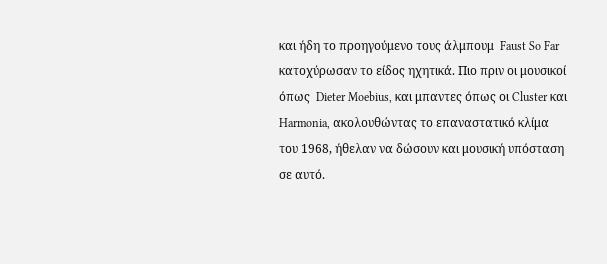και ήδη το προηγούμενο τους άλμπουμ  Faust So Far κατοχύρωσαν το είδος ηχητικά. Πιο πριν οι μουσικοί όπως  Dieter Moebius, και μπαντες όπως οι Cluster και Harmonia, ακολουθώντας το επαναστατικό κλίμα του 1968, ήθελαν να δώσουν και μουσική υπόσταση σε αυτό.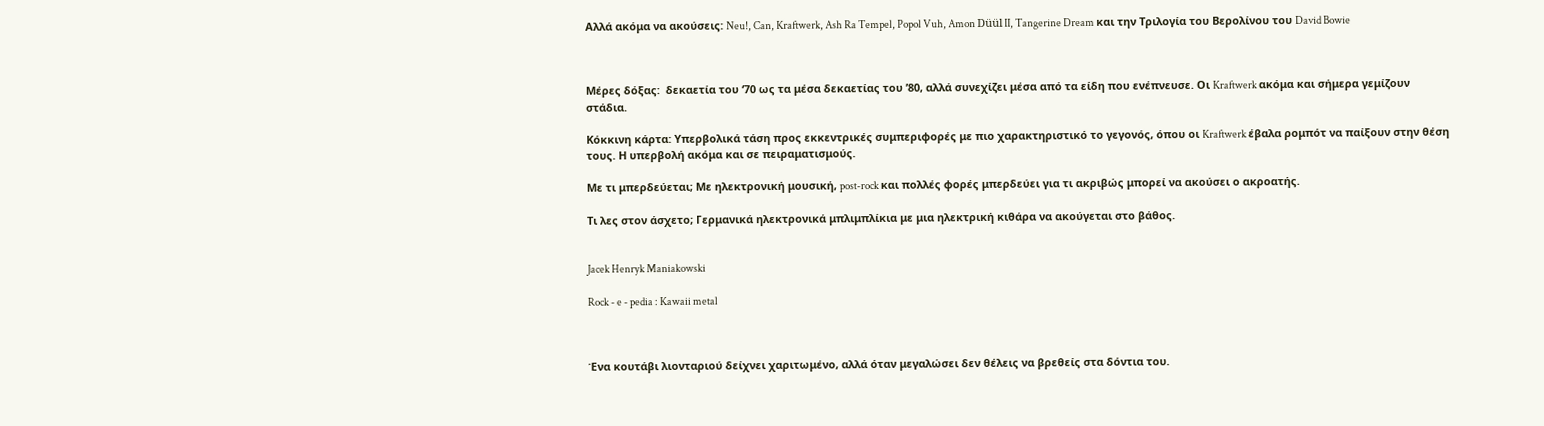Αλλά ακόμα να ακούσεις: Neu!, Can, Kraftwerk, Ash Ra Tempel, Popol Vuh, Amon Düül II, Tangerine Dream και την Τριλογία του Βερολίνου του David Bowie



Μέρες δόξας:  δεκαετία του ‘70 ως τα μέσα δεκαετίας του ’80, αλλά συνεχίζει μέσα από τα είδη που ενέπνευσε. Οι Kraftwerk ακόμα και σήμερα γεμίζουν στάδια.

Κόκκινη κάρτα: Υπερβολικά τάση προς εκκεντρικές συμπεριφορές με πιο χαρακτηριστικό το γεγονός, όπου οι Kraftwerk έβαλα ρομπότ να παίξουν στην θέση τους. Η υπερβολή ακόμα και σε πειραματισμούς.

Με τι μπερδεύεται; Με ηλεκτρονική μουσική, post-rock και πολλές φορές μπερδεύει για τι ακριβώς μπορεί να ακούσει ο ακροατής.

Τι λες στον άσχετο; Γερμανικά ηλεκτρονικά μπλιμπλίκια με μια ηλεκτρική κιθάρα να ακούγεται στο βάθος.


Jacek Henryk Maniakowski

Rock - e - pedia : Kawaii metal



Ένα κουτάβι λιονταριού δείχνει χαριτωμένο, αλλά όταν μεγαλώσει δεν θέλεις να βρεθείς στα δόντια του.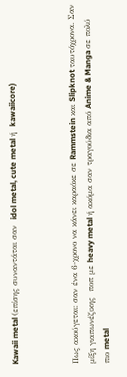Kawaii metal (επίσης συναντάται σαν  idol metal, cute metal ή  kawaiicore)



Πως ακούγεται: σαν ένα 6-χρονο να κάνει καραόκε σε Rammstein και Slipknot ταυτόχρονα. Σαν μίξη γιαπωνέζικης  ποπ με heavy metal ή ακόμα σαν τραγούδια από Anime & Manga σε πολύ πιο metal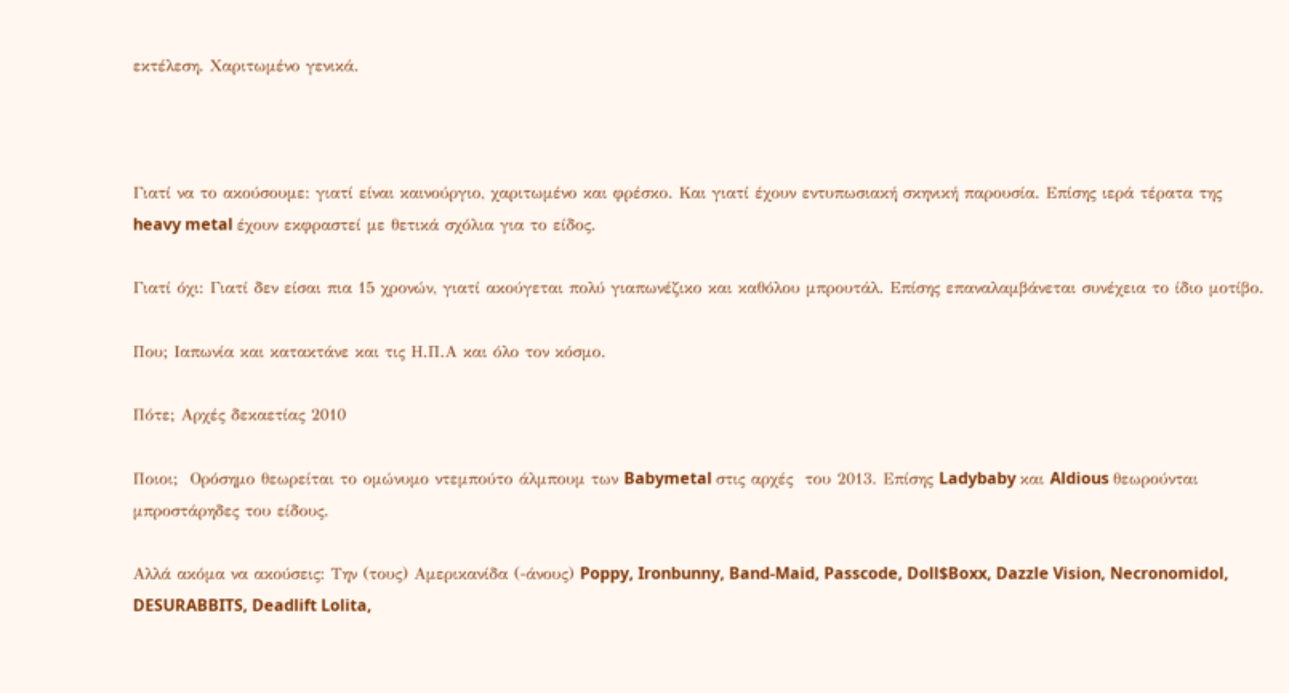εκτέλεση. Χαριτωμένο γενικά.



Γιατί να το ακούσουμε: γιατί είναι καινούργιο, χαριτωμένο και φρέσκο. Και γιατί έχουν εντυπωσιακή σκηνική παρουσία. Επίσης ιερά τέρατα της heavy metal έχουν εκφραστεί με θετικά σχόλια για το είδος.

Γιατί όχι: Γιατί δεν είσαι πια 15 χρονών, γιατί ακούγεται πολύ γιαπωνέζικο και καθόλου μπρουτάλ. Επίσης επαναλαμβάνεται συνέχεια το ίδιο μοτίβο.

Που; Ιαπωνία και κατακτάνε και τις Η.Π.Α και όλο τον κόσμο.

Πότε; Αρχές δεκαετίας 2010

Ποιοι;  Ορόσημο θεωρείται το ομώνυμο ντεμπούτο άλμπουμ των Babymetal στις αρχές  του 2013. Επίσης Ladybaby και Aldious θεωρούνται μπροστάρηδες του είδους.

Αλλά ακόμα να ακούσεις: Την (τους) Αμερικανίδα (-άνους) Poppy, Ironbunny, Band-Maid, Passcode, Doll$Boxx, Dazzle Vision, Necronomidol, DESURABBITS, Deadlift Lolita,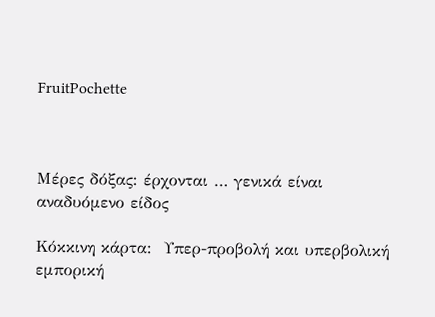FruitPochette



Μέρες δόξας: έρχονται … γενικά είναι αναδυόμενο είδος

Κόκκινη κάρτα:  Υπερ-προβολή και υπερβολική εμπορική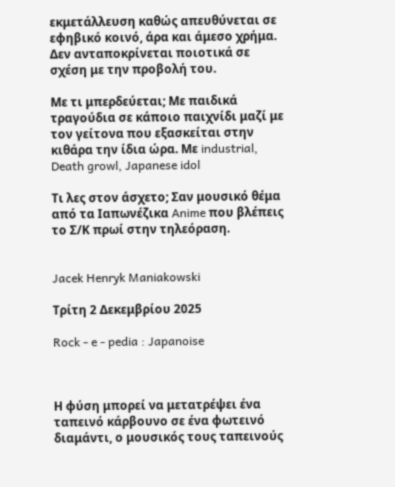εκμετάλλευση καθώς απευθύνεται σε εφηβικό κοινό, άρα και άμεσο χρήμα. Δεν ανταποκρίνεται ποιοτικά σε σχέση με την προβολή του.

Με τι μπερδεύεται; Με παιδικά τραγούδια σε κάποιο παιχνίδι μαζί με τον γείτονα που εξασκείται στην κιθάρα την ίδια ώρα. Με industrial, Death growl, Japanese idol

Τι λες στον άσχετο; Σαν μουσικό θέμα από τα Ιαπωνέζικα Anime που βλέπεις το Σ/Κ πρωί στην τηλεόραση.


Jacek Henryk Maniakowski

Τρίτη 2 Δεκεμβρίου 2025

Rock - e - pedia : Japanoise



Η φύση μπορεί να μετατρέψει ένα ταπεινό κάρβουνο σε ένα φωτεινό διαμάντι, ο μουσικός τους ταπεινούς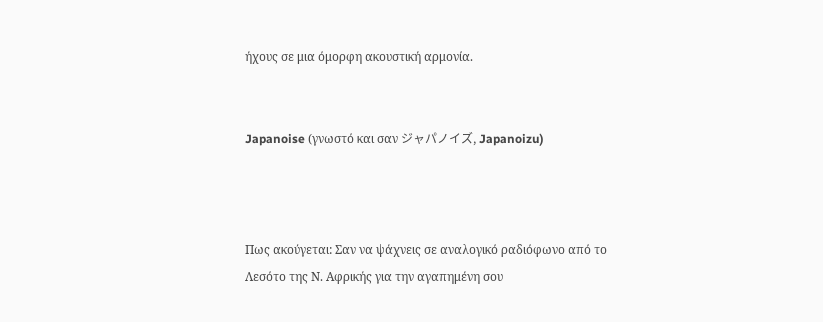ήχους σε μια όμορφη ακουστική αρμονία.


Japanoise (γνωστό και σαν ジャパノイズ, Japanoizu)



Πως ακούγεται: Σαν να ψάχνεις σε αναλογικό ραδιόφωνο από το Λεσότο της Ν. Αφρικής για την αγαπημένη σου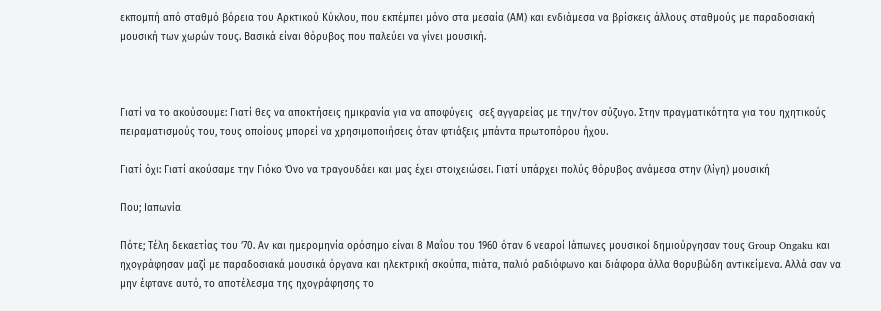εκπομπή από σταθμό βόρεια του Αρκτικού Κύκλου, που εκπέμπει μόνο στα μεσαία (ΑΜ) και ενδιάμεσα να βρίσκεις άλλους σταθμούς με παραδοσιακή μουσική των χωρών τους. Βασικά είναι θόρυβος που παλεύει να γίνει μουσική.



Γιατί να το ακούσουμε: Γιατί θες να αποκτήσεις ημικρανία για να αποφύγεις  σεξ αγγαρείας με την/τον σύζυγο. Στην πραγματικότητα για του ηχητικούς πειραματισμούς του, τους οποίους μπορεί να χρησιμοποιήσεις όταν φτιάξεις μπάντα πρωτοπόρου ήχου.

Γιατί όχι: Γιατί ακούσαμε την Γιόκο Όνο να τραγουδάει και μας έχει στοιχειώσει. Γιατί υπάρχει πολύς θόρυβος ανάμεσα στην (λίγη) μουσική

Που; Ιαπωνία

Πότε; Τέλη δεκαετίας του ’70. Αν και ημερομηνία ορόσημο είναι 8 Μαΐου του 1960 όταν 6 νεαροί Ιάπωνες μουσικοί δημιούργησαν τους Group Ongaku και ηχογράφησαν μαζί με παραδοσιακά μουσικά όργανα και ηλεκτρική σκούπα, πιάτα, παλιό ραδιόφωνο και διάφορα άλλα θορυβώδη αντικείμενα. Αλλά σαν να μην έφτανε αυτό, το αποτέλεσμα της ηχογράφησης το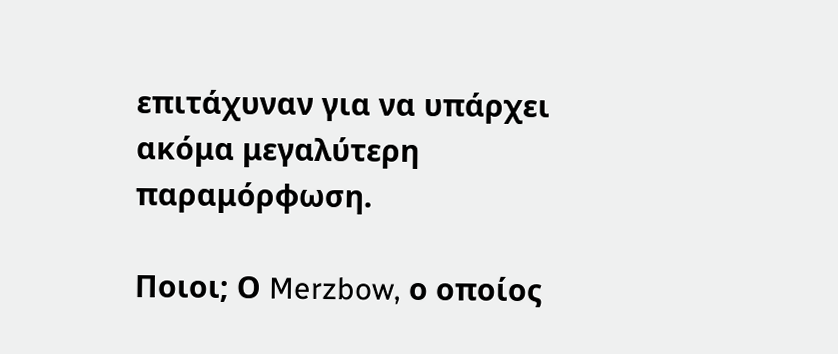επιτάχυναν για να υπάρχει ακόμα μεγαλύτερη παραμόρφωση.

Ποιοι; Ο Merzbow, ο οποίος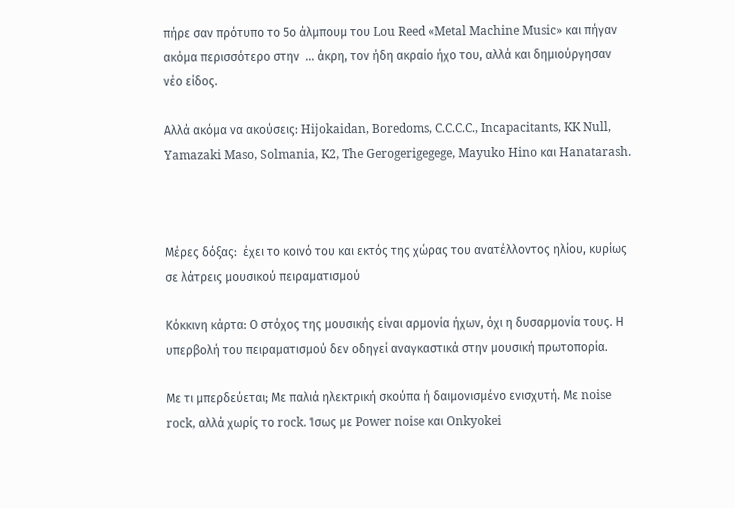πήρε σαν πρότυπο το 5ο άλμπουμ του Lou Reed «Metal Machine Music» και πήγαν ακόμα περισσότερο στην  … άκρη, τον ήδη ακραίο ήχο του, αλλά και δημιούργησαν νέο είδος.

Αλλά ακόμα να ακούσεις: Hijokaidan, Boredoms, C.C.C.C., Incapacitants, KK Null, Yamazaki Maso, Solmania, K2, The Gerogerigegege, Mayuko Hino και Hanatarash.



Μέρες δόξας:  έχει το κοινό του και εκτός της χώρας του ανατέλλοντος ηλίου, κυρίως σε λάτρεις μουσικού πειραματισμού

Κόκκινη κάρτα: Ο στόχος της μουσικής είναι αρμονία ήχων, όχι η δυσαρμονία τους. Η υπερβολή του πειραματισμού δεν οδηγεί αναγκαστικά στην μουσική πρωτοπορία.

Με τι μπερδεύεται; Με παλιά ηλεκτρική σκούπα ή δαιμονισμένο ενισχυτή. Με noise rock, αλλά χωρίς το rock. Ίσως με Power noise και Onkyokei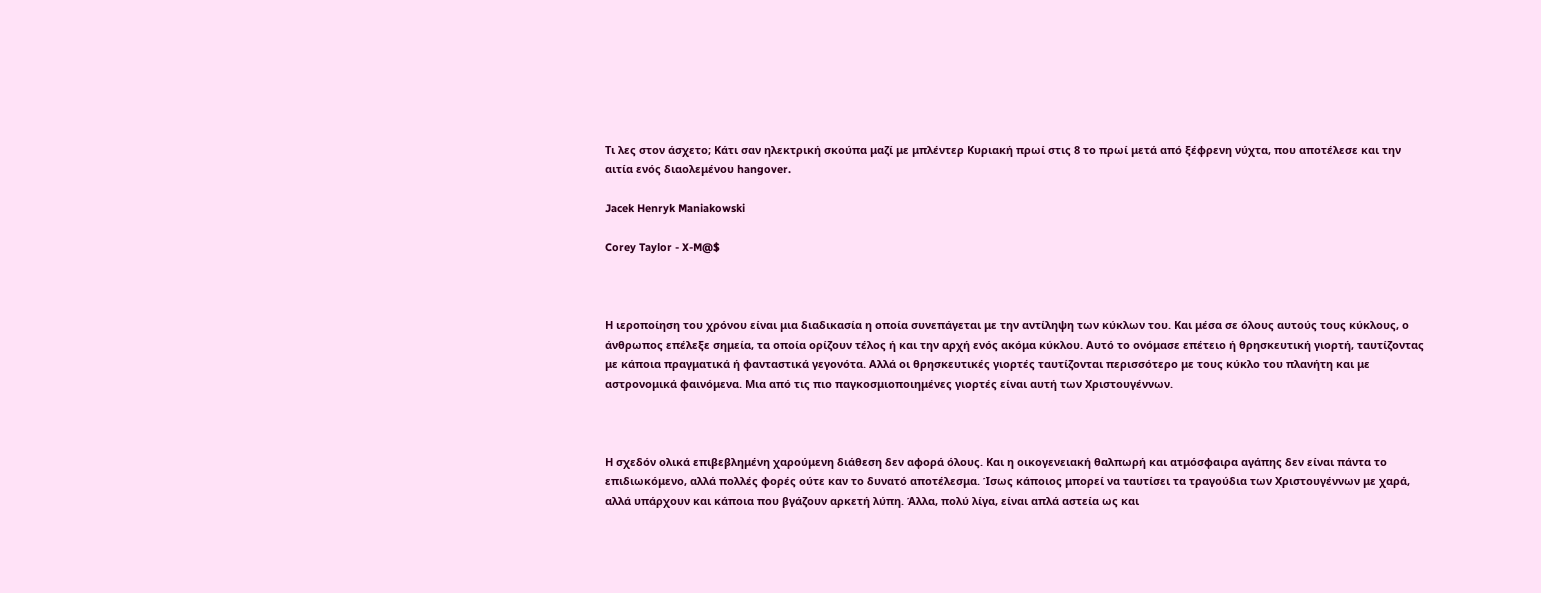Τι λες στον άσχετο; Κάτι σαν ηλεκτρική σκούπα μαζί με μπλέντερ Κυριακή πρωί στις 8 το πρωί μετά από ξέφρενη νύχτα, που αποτέλεσε και την αιτία ενός διαολεμένου hangover.

Jacek Henryk Maniakowski

Corey Taylor - X-M@$



Η ιεροποίηση του χρόνου είναι μια διαδικασία η οποία συνεπάγεται με την αντίληψη των κύκλων του. Και μέσα σε όλους αυτούς τους κύκλους, ο άνθρωπος επέλεξε σημεία, τα οποία ορίζουν τέλος ή και την αρχή ενός ακόμα κύκλου. Αυτό το ονόμασε επέτειο ή θρησκευτική γιορτή, ταυτίζοντας με κάποια πραγματικά ή φανταστικά γεγονότα. Αλλά οι θρησκευτικές γιορτές ταυτίζονται περισσότερο με τους κύκλο του πλανήτη και με αστρονομικά φαινόμενα. Μια από τις πιο παγκοσμιοποιημένες γιορτές είναι αυτή των Χριστουγέννων.



Η σχεδόν ολικά επιβεβλημένη χαρούμενη διάθεση δεν αφορά όλους. Και η οικογενειακή θαλπωρή και ατμόσφαιρα αγάπης δεν είναι πάντα το επιδιωκόμενο, αλλά πολλές φορές ούτε καν το δυνατό αποτέλεσμα. Ίσως κάποιος μπορεί να ταυτίσει τα τραγούδια των Χριστουγέννων με χαρά, αλλά υπάρχουν και κάποια που βγάζουν αρκετή λύπη. Άλλα, πολύ λίγα, είναι απλά αστεία ως και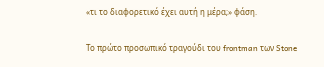«τι το διαφορετικό έχει αυτή η μέρα;» φάση.

Το πρώτο προσωπικό τραγούδι του frontman των Stone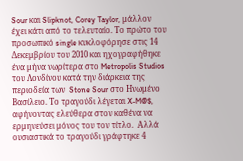Sour και Slipknot, Corey Taylor, μάλλον έχει κάτι από το τελευταίο. Το πρώτο του προσωπικό single κυκλοφόρησε στις 14 Δεκεμβρίου του 2010 και ηχογραφήθηκε ένα μήνα νωρίτερα στο Metropolis Studios του Λονδίνου κατά την διάρκεια της περιοδεία των  Stone Sour στο Ηνωμένο Βασίλειο. Το τραγούδι λέγεται X-M@$, αφήνοντας ελεύθερα στον καθένα να ερμηνεύσει μόνος του τον τίτλο.  Αλλά ουσιαστικά το τραγούδι γράφτηκε 4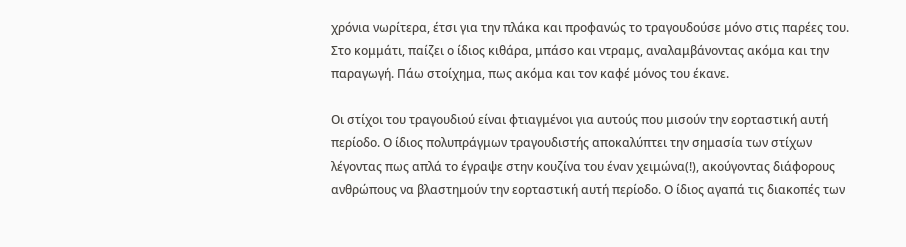χρόνια νωρίτερα, έτσι για την πλάκα και προφανώς το τραγουδούσε μόνο στις παρέες του. Στο κομμάτι, παίζει ο ίδιος κιθάρα, μπάσο και ντραμς, αναλαμβάνοντας ακόμα και την παραγωγή. Πάω στοίχημα, πως ακόμα και τον καφέ μόνος του έκανε.

Οι στίχοι του τραγουδιού είναι φτιαγμένοι για αυτούς που μισούν την εορταστική αυτή περίοδο. Ο ίδιος πολυπράγμων τραγουδιστής αποκαλύπτει την σημασία των στίχων λέγοντας πως απλά το έγραψε στην κουζίνα του έναν χειμώνα(!), ακούγοντας διάφορους ανθρώπους να βλαστημούν την εορταστική αυτή περίοδο. Ο ίδιος αγαπά τις διακοπές των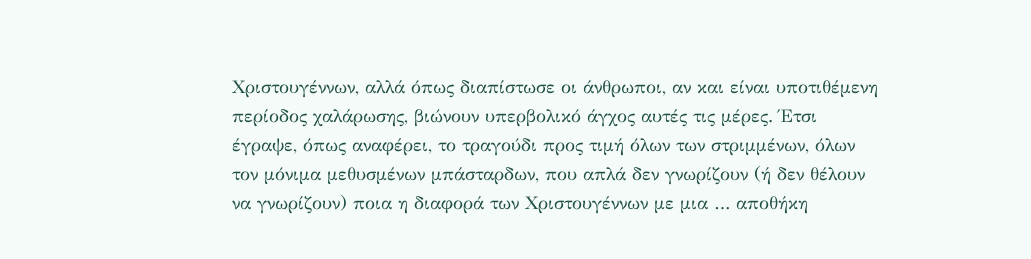Χριστουγέννων, αλλά όπως διαπίστωσε οι άνθρωποι, αν και είναι υποτιθέμενη περίοδος χαλάρωσης, βιώνουν υπερβολικό άγχος αυτές τις μέρες. Έτσι έγραψε, όπως αναφέρει, το τραγούδι προς τιμή όλων των στριμμένων, όλων τον μόνιμα μεθυσμένων μπάσταρδων, που απλά δεν γνωρίζουν (ή δεν θέλουν να γνωρίζουν) ποια η διαφορά των Χριστουγέννων με μια … αποθήκη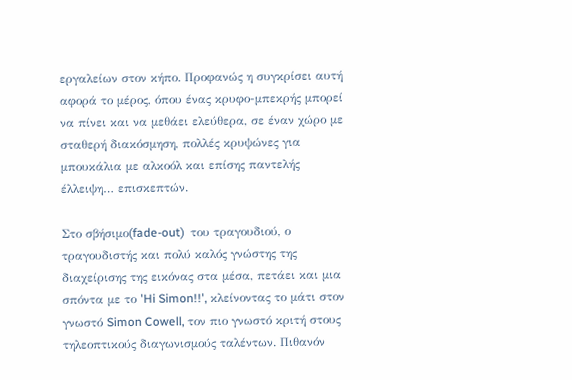εργαλείων στον κήπο. Προφανώς η συγκρίσει αυτή αφορά το μέρος, όπου ένας κρυφο-μπεκρής μπορεί να πίνει και να μεθάει ελεύθερα, σε έναν χώρο με σταθερή διακόσμηση, πολλές κρυψώνες για μπουκάλια με αλκοόλ και επίσης παντελής έλλειψη… επισκεπτών.

Στο σβήσιμο(fade-out)  του τραγουδιού, ο τραγουδιστής και πολύ καλός γνώστης της διαχείρισης της εικόνας στα μέσα, πετάει και μια σπόντα με το 'Hi Simon!!', κλείνοντας το μάτι στον γνωστό Simon Cowell, τον πιο γνωστό κριτή στους τηλεοπτικούς διαγωνισμούς ταλέντων. Πιθανόν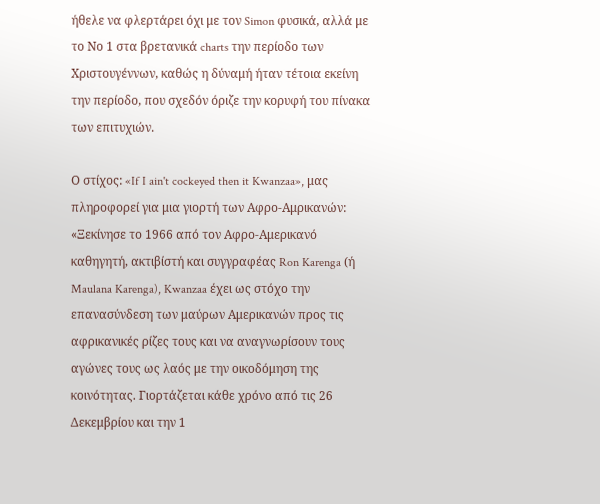ήθελε να φλερτάρει όχι με τον Simon φυσικά, αλλά με το Νο 1 στα βρετανικά charts την περίοδο των Χριστουγέννων, καθώς η δύναμή ήταν τέτοια εκείνη την περίοδο, που σχεδόν όριζε την κορυφή του πίνακα των επιτυχιών.

Ο στίχος: «If I ain't cockeyed then it Kwanzaa», μας πληροφορεί για μια γιορτή των Αφρο-Αμρικανών: «Ξεκίνησε το 1966 από τον Αφρο-Αμερικανό καθηγητή, ακτιβίστή και συγγραφέας Ron Karenga (ή Maulana Karenga), Kwanzaa έχει ως στόχο την επανασύνδεση των μαύρων Αμερικανών προς τις αφρικανικές ρίζες τους και να αναγνωρίσουν τους αγώνες τους ως λαός με την οικοδόμηση της κοινότητας. Γιορτάζεται κάθε χρόνο από τις 26 Δεκεμβρίου και την 1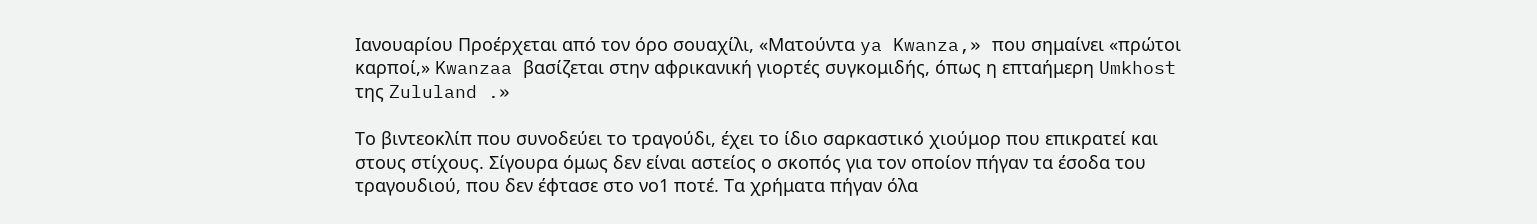Ιανουαρίου Προέρχεται από τον όρο σουαχίλι, «Ματούντα ya Kwanza,» που σημαίνει «πρώτοι καρποί,» Kwanzaa βασίζεται στην αφρικανική γιορτές συγκομιδής, όπως η επταήμερη Umkhost της Zululand .»

Το βιντεοκλίπ που συνοδεύει το τραγούδι, έχει το ίδιο σαρκαστικό χιούμορ που επικρατεί και στους στίχους. Σίγουρα όμως δεν είναι αστείος ο σκοπός για τον οποίον πήγαν τα έσοδα του τραγουδιού, που δεν έφτασε στο νο1 ποτέ. Τα χρήματα πήγαν όλα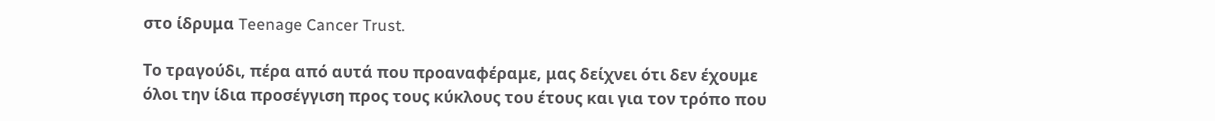στο ίδρυμα Teenage Cancer Trust.

Το τραγούδι, πέρα από αυτά που προαναφέραμε, μας δείχνει ότι δεν έχουμε όλοι την ίδια προσέγγιση προς τους κύκλους του έτους και για τον τρόπο που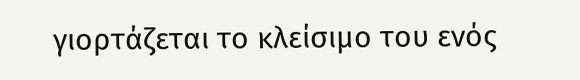γιορτάζεται το κλείσιμο του ενός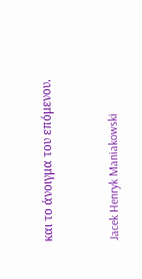και το άνοιγμα του επόμενου.


Jacek Henryk Maniakowski